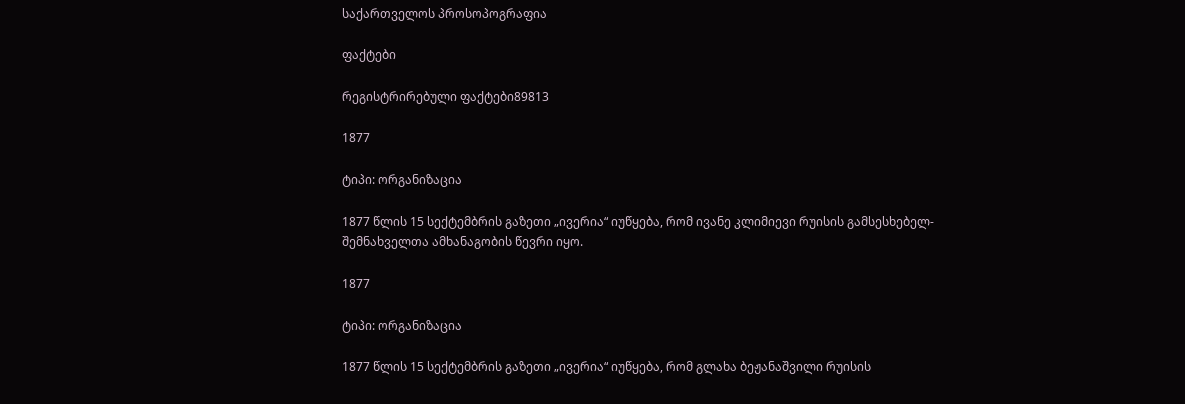საქართველოს პროსოპოგრაფია

ფაქტები

რეგისტრირებული ფაქტები89813

1877

ტიპი: ორგანიზაცია

1877 წლის 15 სექტემბრის გაზეთი „ივერია“ იუწყება, რომ ივანე კლიმიევი რუისის გამსესხებელ-შემნახველთა ამხანაგობის წევრი იყო.

1877

ტიპი: ორგანიზაცია

1877 წლის 15 სექტემბრის გაზეთი „ივერია“ იუწყება, რომ გლახა ბეჟანაშვილი რუისის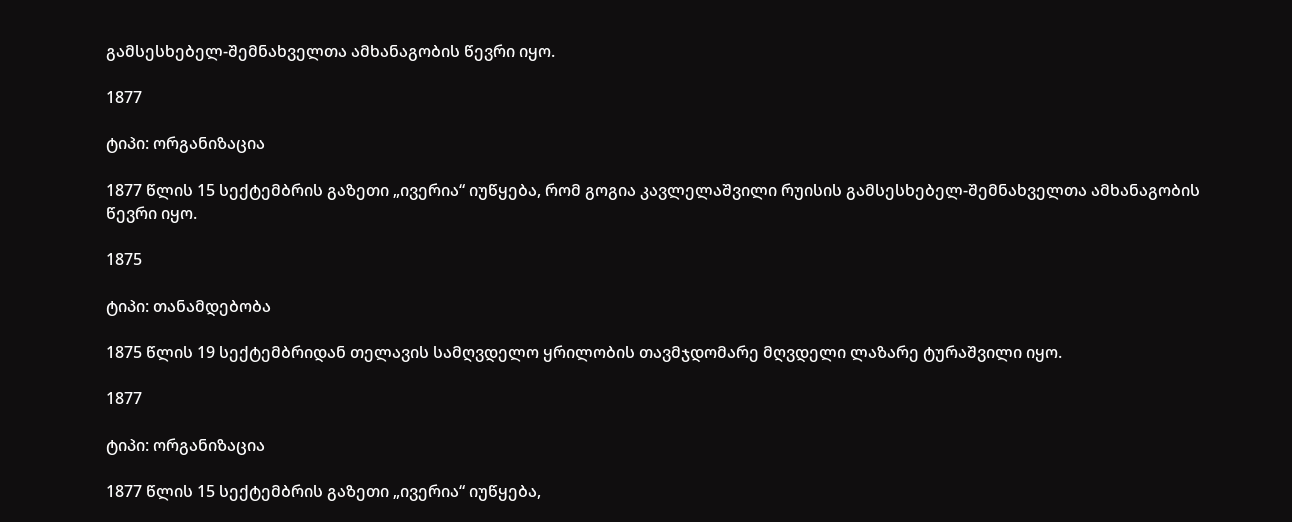გამსესხებელ-შემნახველთა ამხანაგობის წევრი იყო.

1877

ტიპი: ორგანიზაცია

1877 წლის 15 სექტემბრის გაზეთი „ივერია“ იუწყება, რომ გოგია კავლელაშვილი რუისის გამსესხებელ-შემნახველთა ამხანაგობის წევრი იყო.

1875

ტიპი: თანამდებობა

1875 წლის 19 სექტემბრიდან თელავის სამღვდელო ყრილობის თავმჯდომარე მღვდელი ლაზარე ტურაშვილი იყო.

1877

ტიპი: ორგანიზაცია

1877 წლის 15 სექტემბრის გაზეთი „ივერია“ იუწყება,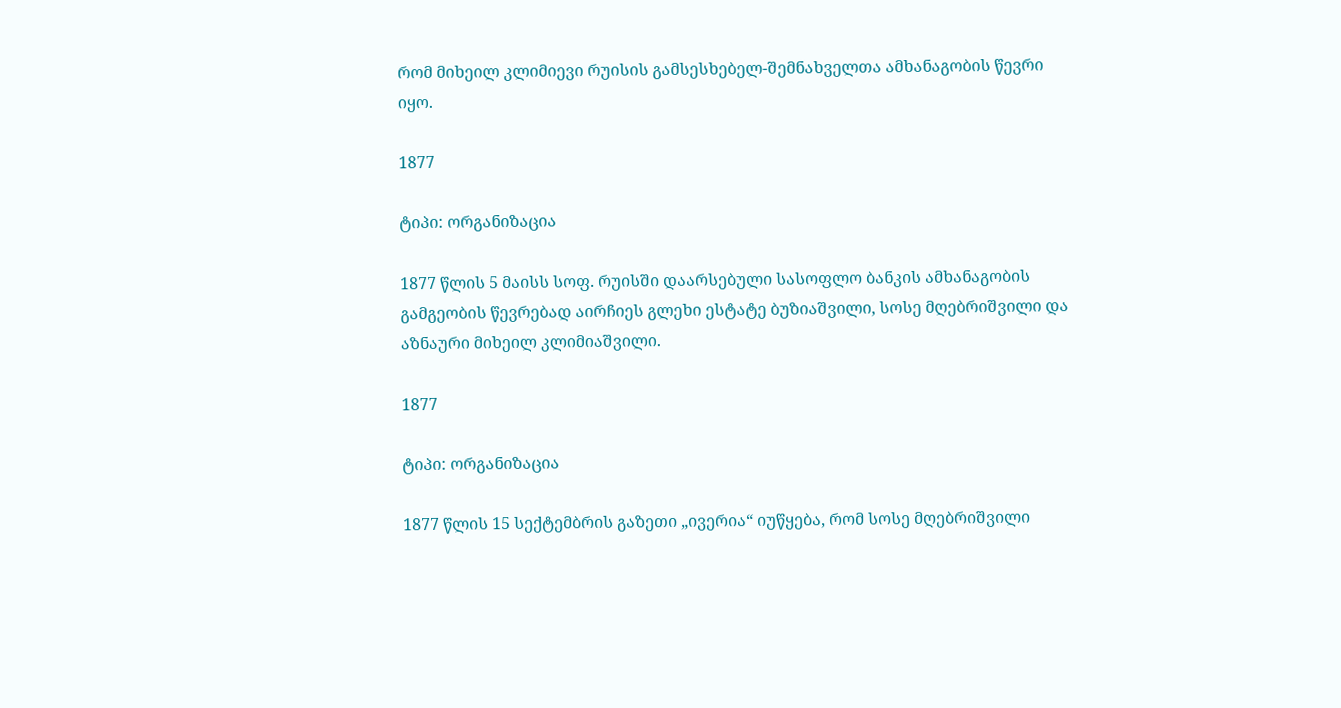რომ მიხეილ კლიმიევი რუისის გამსესხებელ-შემნახველთა ამხანაგობის წევრი იყო.

1877

ტიპი: ორგანიზაცია

1877 წლის 5 მაისს სოფ. რუისში დაარსებული სასოფლო ბანკის ამხანაგობის გამგეობის წევრებად აირჩიეს გლეხი ესტატე ბუზიაშვილი, სოსე მღებრიშვილი და აზნაური მიხეილ კლიმიაშვილი.

1877

ტიპი: ორგანიზაცია

1877 წლის 15 სექტემბრის გაზეთი „ივერია“ იუწყება, რომ სოსე მღებრიშვილი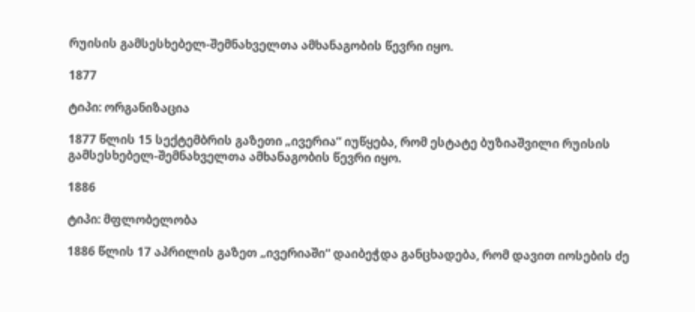რუისის გამსესხებელ-შემნახველთა ამხანაგობის წევრი იყო.

1877

ტიპი: ორგანიზაცია

1877 წლის 15 სექტემბრის გაზეთი „ივერია“ იუწყება, რომ ესტატე ბუზიაშვილი რუისის გამსესხებელ-შემნახველთა ამხანაგობის წევრი იყო.

1886

ტიპი: მფლობელობა

1886 წლის 17 აპრილის გაზეთ „ივერიაში“ დაიბეჭდა განცხადება, რომ დავით იოსების ძე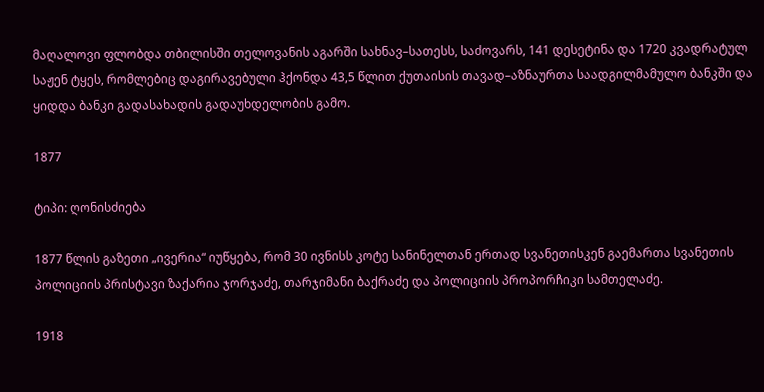მაღალოვი ფლობდა თბილისში თელოვანის აგარში სახნავ–სათესს, საძოვარს, 141 დესეტინა და 1720 კვადრატულ საჟენ ტყეს, რომლებიც დაგირავებული ჰქონდა 43,5 წლით ქუთაისის თავად–აზნაურთა საადგილმამულო ბანკში და ყიდდა ბანკი გადასახადის გადაუხდელობის გამო.

1877

ტიპი: ღონისძიება

1877 წლის გაზეთი „ივერია“ იუწყება, რომ 30 ივნისს კოტე სანინელთან ერთად სვანეთისკენ გაემართა სვანეთის პოლიციის პრისტავი ზაქარია ჯორჯაძე, თარჯიმანი ბაქრაძე და პოლიციის პროპორჩიკი სამთელაძე.

1918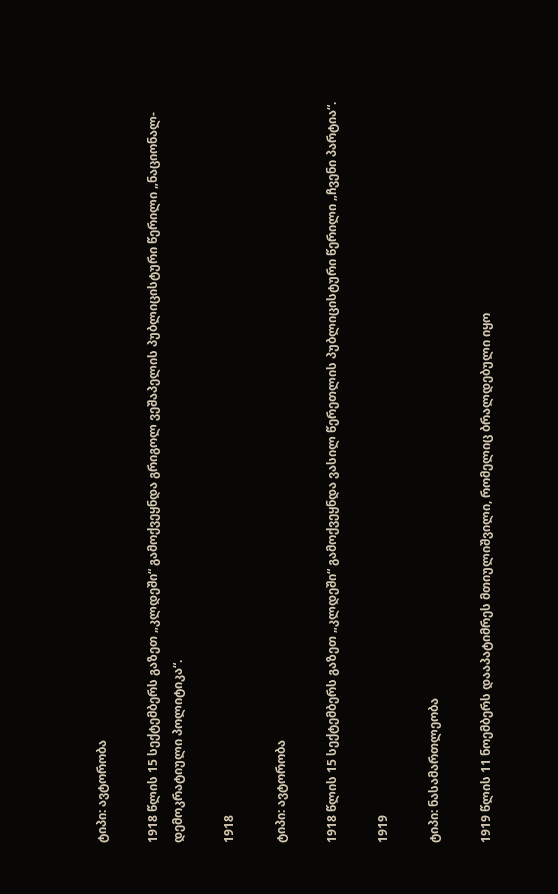ტიპი: ავტორობა

1918 წლის 15 სექტემბერს გაზეთ „კლდეში“ გამოქვეყნდა გრიგოლ ვეშაპელის პუბლიცისტური წერილი „ნაციონალ-დემოკრატიული პოლიტიკა“.

1918

ტიპი: ავტორობა

1918 წლის 15 სექტემბერს გაზეთ „კლდეში“ გამოქვეყნდა ვასილ წერეთლის პუბლიცისტური წერილი „ჩვენი პარტია“.

1919

ტიპი: ნასამართლეობა

1919 წლის 11 ნოემბერს დააპატიმრეს მთიულიშვილი, რომელიც ბრალდებული იყო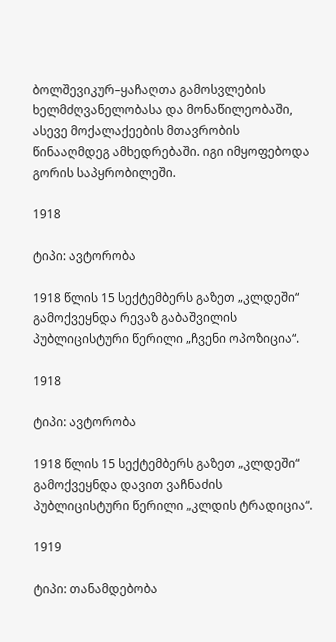ბოლშევიკურ–ყაჩაღთა გამოსვლების ხელმძღვანელობასა და მონაწილეობაში, ასევე მოქალაქეების მთავრობის წინააღმდეგ ამხედრებაში. იგი იმყოფებოდა გორის საპყრობილეში.

1918

ტიპი: ავტორობა

1918 წლის 15 სექტემბერს გაზეთ „კლდეში“ გამოქვეყნდა რევაზ გაბაშვილის პუბლიცისტური წერილი „ჩვენი ოპოზიცია“.

1918

ტიპი: ავტორობა

1918 წლის 15 სექტემბერს გაზეთ „კლდეში“ გამოქვეყნდა დავით ვაჩნაძის პუბლიცისტური წერილი „კლდის ტრადიცია“.

1919

ტიპი: თანამდებობა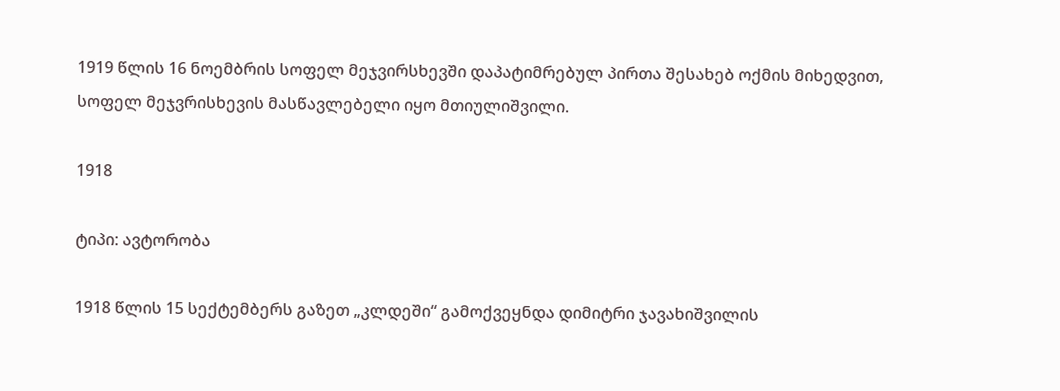1919 წლის 16 ნოემბრის სოფელ მეჯვირსხევში დაპატიმრებულ პირთა შესახებ ოქმის მიხედვით, სოფელ მეჯვრისხევის მასწავლებელი იყო მთიულიშვილი.

1918

ტიპი: ავტორობა

1918 წლის 15 სექტემბერს გაზეთ „კლდეში“ გამოქვეყნდა დიმიტრი ჯავახიშვილის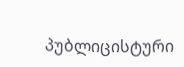პუბლიცისტური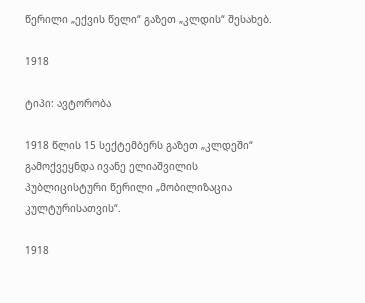წერილი „ექვის წელი“ გაზეთ „კლდის“ შესახებ.

1918

ტიპი: ავტორობა

1918 წლის 15 სექტემბერს გაზეთ „კლდეში“ გამოქვეყნდა ივანე ელიაშვილის პუბლიცისტური წერილი „მობილიზაცია კულტურისათვის“.

1918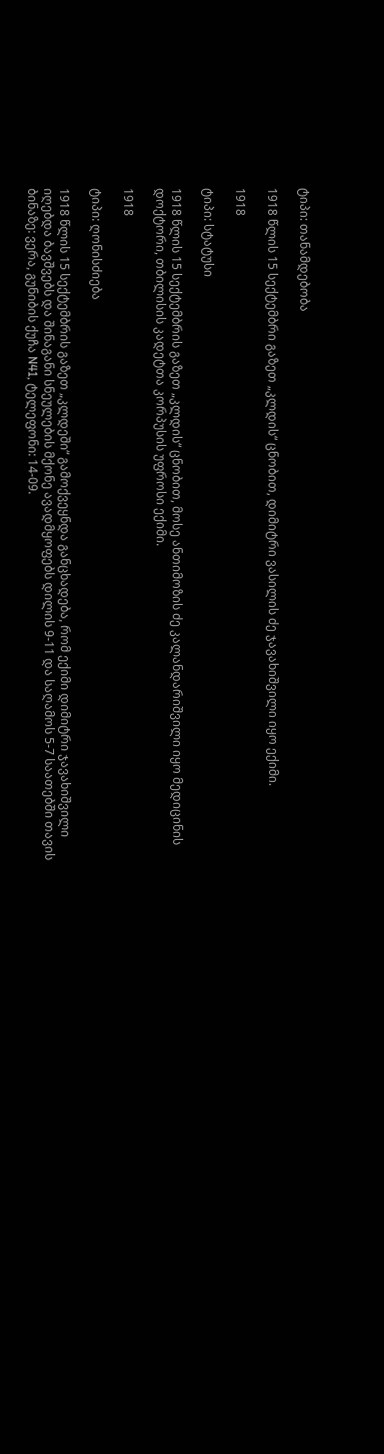ტიპი: თანამდებობა

1918 წლის 15 სექტემბრი გაზეთ „კლდის“ ცნობით, დიმიტრი ვასილის ძე ჯავახიშვილი იყო ექიმი.

1918

ტიპი: სტატუსი

1918 წლის 15 სექტემბრის გაზეთ „კლდის“ ცნობით, მოსე ანთიმოზის ძე კალანდარიშვილი იყო მედიცინის დოქტორი, თბილისის კადეტთა კორპუსის უფროსი ექიმი.

1918

ტიპი: ღონისძიება

1918 წლის 15 სექტემბრის გაზეთ „კლდეში“ გამოქვეყნდა განცხადება, რომ ექიმი დიმიტრი ჯავახიშვილი იღებდა ბავშვებს და შინაგანი სნეულების მქონე ავადმყოფებს დილის 9-11 და საღამოს 5-7 საათებში თავის ბინაზე: ვერა, გუნიბის ქუჩა N41, ტელეფონი: 14-09.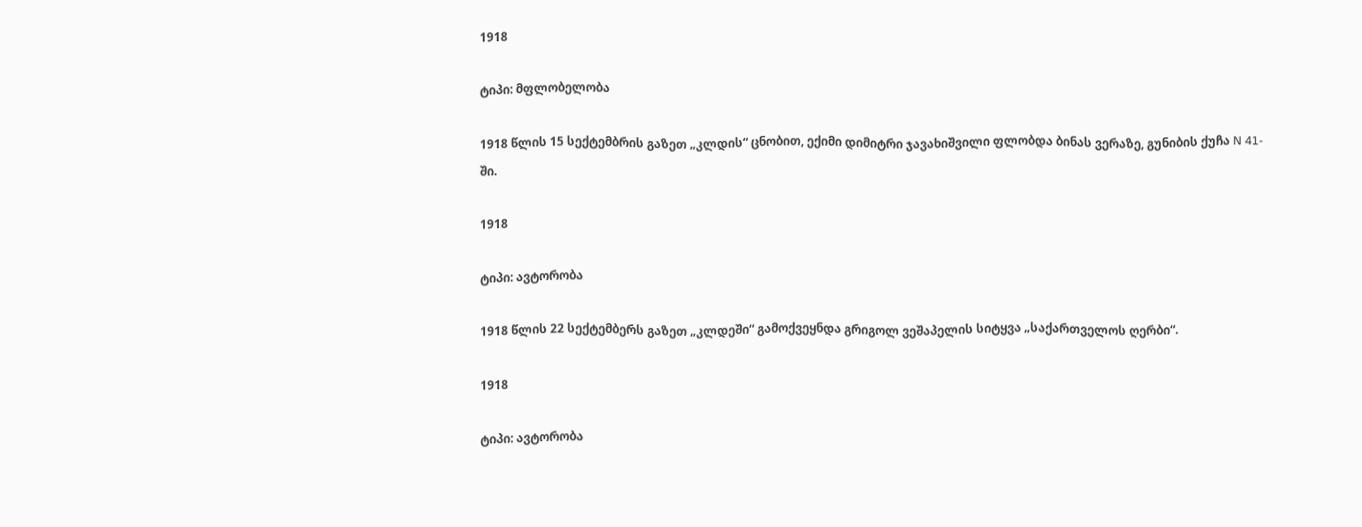1918

ტიპი: მფლობელობა

1918 წლის 15 სექტემბრის გაზეთ „კლდის“ ცნობით, ექიმი დიმიტრი ჯავახიშვილი ფლობდა ბინას ვერაზე, გუნიბის ქუჩა N 41-ში.

1918

ტიპი: ავტორობა

1918 წლის 22 სექტემბერს გაზეთ „კლდეში“ გამოქვეყნდა გრიგოლ ვეშაპელის სიტყვა „საქართველოს ღერბი“.

1918

ტიპი: ავტორობა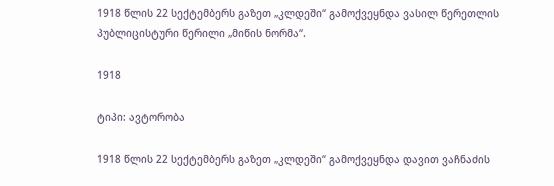1918 წლის 22 სექტემბერს გაზეთ „კლდეში“ გამოქვეყნდა ვასილ წერეთლის პუბლიცისტური წერილი „მიწის ნორმა“.

1918

ტიპი: ავტორობა

1918 წლის 22 სექტემბერს გაზეთ „კლდეში“ გამოქვეყნდა დავით ვაჩნაძის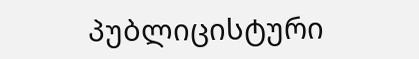პუბლიცისტური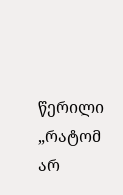წერილი „რატომ არ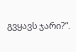გვყავს ჯარი?“.